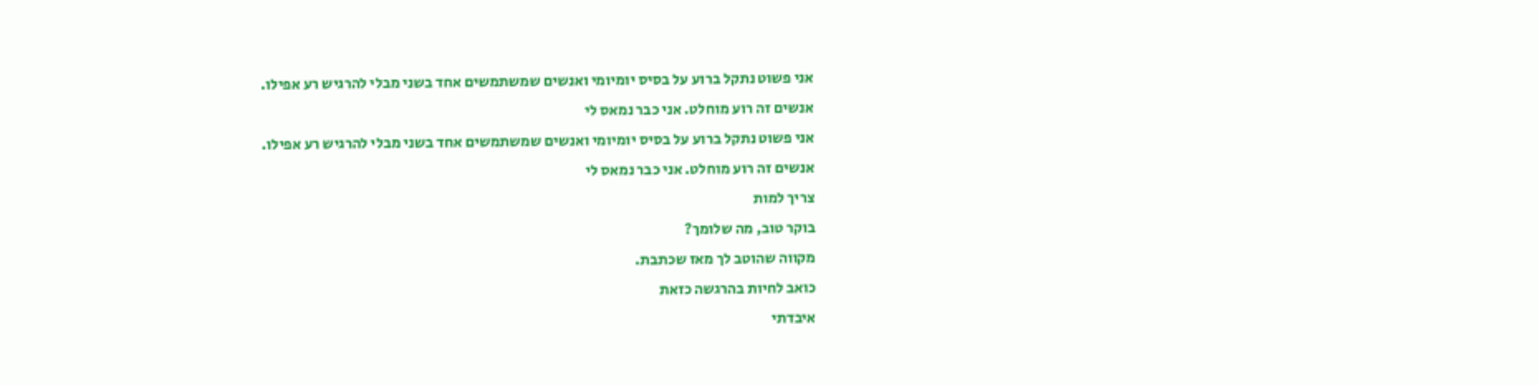אני פשוט נתקל ברוע על בסיס יומיומי ואנשים שמשתמשים אחד בשני מבלי להרגיש רע אפילו.
אנשים זה רוע מוחלט. אני כבר נמאס לי
אני פשוט נתקל ברוע על בסיס יומיומי ואנשים שמשתמשים אחד בשני מבלי להרגיש רע אפילו.
אנשים זה רוע מוחלט. אני כבר נמאס לי
צריך למות
בוקר טוב, מה שלומך?
מקווה שהוטב לך מאז שכתבת.
כואב לחיות בהרגשה כזאת
איבדתי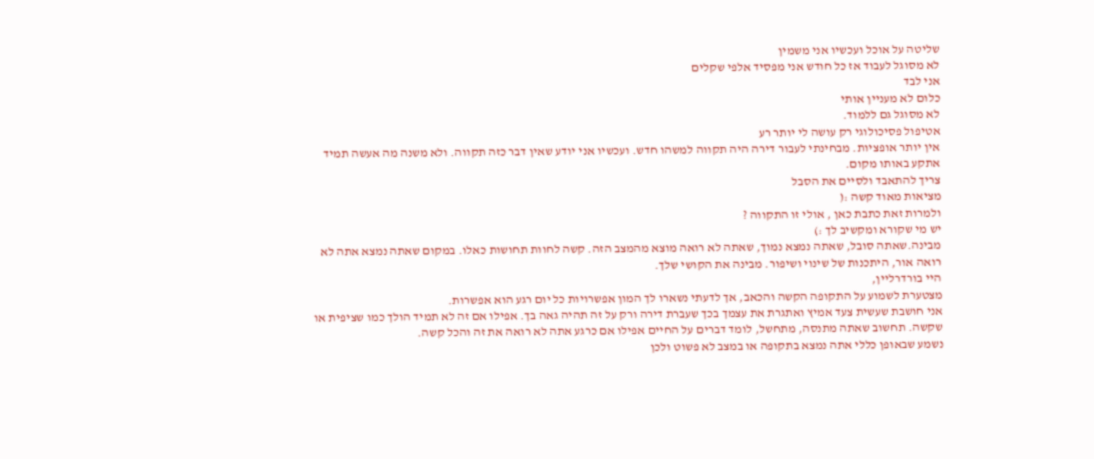שליטה על אוכל ועכשיו אני משמין
לא מסוגל לעבוד אז כל חודש אני מפסיד אלפי שקלים
אני לבד
כלום לא מעניין אותי
לא מסוגל גם ללמוד.
אטיפול פסיכולוגי רק עושה לי יותר רע
אין יותר אופציות. מבחינתי לעבור דירה היה תקווה למשהו חדש. ועכשיו אני יודע שאין דבר כזה תקווה. ולא משנה מה אעשה תמיד אתקע באותו מקום.
צריך להתאבד ולסיים את הסבל
מציאות מאוד קשה :(
ולמרות זאת כתבת כאן , אולי זו התקווה ?
יש מי שקורא ומקשיב לך :)
מבינה.שאתה סובל, שאתה נמצא נמוך, שאתה לא רואה מוצא מהמצב הזה. קשה לחוות תחושות כאלו. במקום שאתה נמצא אתה לא רואה אור, היתכנות של שינוי ושיפור. מבינה את הקושי שלך.
היי בורדרליין,
מצטערת לשמוע על התקופה הקשה והכאב, אך לדעתי נשארו לך המון אפשרויות כל יום רגע הוא אפשרות.
אני חושבת שעשית צעד אמיץ ואתגרת את עצמך בכך שעברת דירה ורק על זה תהיה גאה בך. אפילו אם זה לא תמיד הולך כמו שציפית או שקשה. תחשוב שאתה מתנסה, מתחשל, לומד דברים על החיים אפילו אם כרגע אתה לא רואה את זה והכל קשה.
נשמע שבאופן כללי אתה נמצא בתקופה או במצב לא פשוט ולכן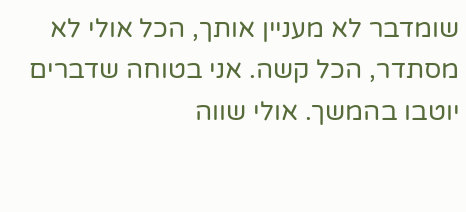שומדבר לא מעניין אותך, הכל אולי לא מסתדר, הכל קשה. אני בטוחה שדברים יוטבו בהמשך. אולי שווה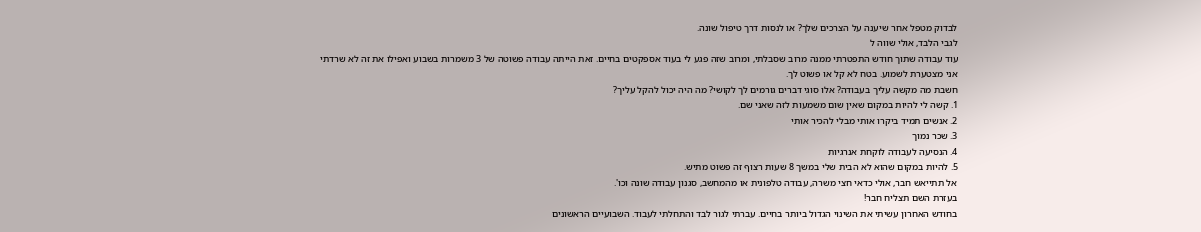לבדוק מטפל אחר שיענה על הצרכים שלך? או לנסות דרך טיפול שונה.
לגבי הלבד, אולי שווה ל
עוד עבודה שתוך חודש התפטרתי ממנה מרוב שסבלתי, ומרוב שזה פגע לי בעוד אספקטים בחיים. זאת הייתה עבודה פשוטה של 3 משמרות בשבוע ואפילו את זה לא שרדתי
אני מצטערת לשמוע. בטח לא קל או פשוט לך.
חשבת מה מקשה עליך בעבודה? אלו סוגי דברים גורמים לך לקושי? מה היה יכול להקל עליך?
1. קשה לי להיות במקום שאין שום משמעות לזה שאני שם.
2. אנשים תמיד ביקרו אותי מבלי להכיר אותי
3. שכר נמוך
4. הנסיעה לעבודה לוקחת אנרגיות
5. להיות במקום שהוא לא הבית שלי במשך 8 שעות רצוף זה פשוט מתיש.
אל תתייאש חבר, אולי כדאי חצי משרה, עבודה טלפונית או מהמחשב, סגנון עבודה שונה וכו'.
בעזרת השם תצליח חבר!
בחודש האחרון עשיתי את השינוי הגדול ביותר בחיים. עברתי לגור לבד והתחלתי לעבוד. השבועיים הראשונים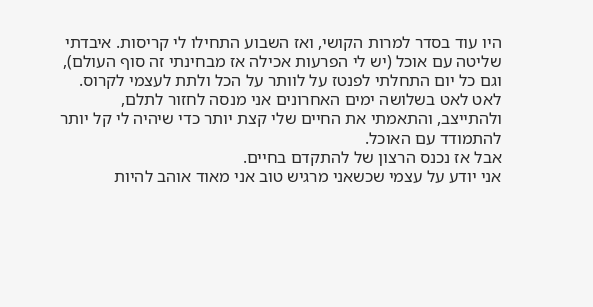היו עוד בסדר למרות הקושי, ואז השבוע התחילו לי קריסות. איבדתי שליטה עם אוכל (יש לי הפרעות אכילה אז מבחינתי זה סוף העולם), וגם כל יום התחלתי לפנטז על לוותר על הכל ולתת לעצמי לקרוס. לאט לאט בשלושה ימים האחרונים אני מנסה לחזור לתלם, ולהתייצב, והתאמתי את החיים שלי קצת יותר כדי שיהיה לי קל יותר להתמודד עם האוכל.
אבל אז נכנס הרצון של להתקדם בחיים.
אני יודע על עצמי שכשאני מרגיש טוב אני מאוד אוהב להיות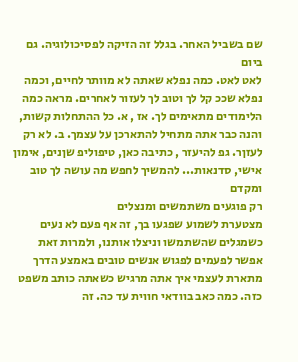שם בשביל האחר. בגלל זה הזיקה לפסיכולוגיה. גם ביום
לאט לאט. כמה נפלא שאתה לא מוותר לחיים, וכמה נפלא שככ קל לך וטוב לך לעזור לאחרים. מראה כמה הלימודים מתאימים לך. אז , א. כל ההתחלות קשות, והנה כבר אתה מתחיל להתארכן על עצמך. ב. לא רק לעזןר. גפ להיעזר , כתיבה כאן, טיפוליפ שןנים, אימון אישי, סדנאות... להמשיך לחפש מה עושה לך טוב ומקדם
רק פוגעים משתמשים ומנצלים
מצטערת לשמוע שפגעו בך, זה אף פעם לא נעים כשמגלים שהשתמשו וניצלו אותנו, ולמרות זאת אפשר לפעמים לפגוש אנשים טובים באמצע הדרך
מתארת לעצמי איך אתה מרגיש כשאתה כותב משפט כזה. כמה כאב בוודאי חווית עד כה. זה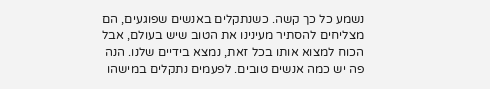נשמע כל כך קשה. כשנתקלים באנשים שפוגעים, הם מצליחים להסתיר מעינינו את הטוב שיש בעולם, אבל הכוח למצוא אותו בכל זאת, נמצא בידיים שלנו. הנה פה יש כמה אנשים טובים. לפעמים נתקלים במישהו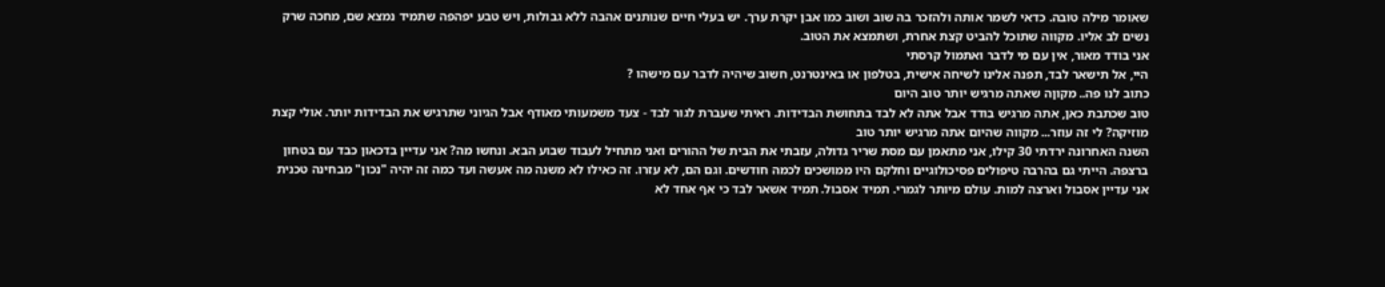שאומר מילה טובה. כדאי לשמר אותה ולהזכר בה שוב ושוב כמו אבן יקרת ערך. יש בעלי חיים שנותנים אהבה ללא גבולות, ויש טבע יפהפה שתמיד נמצא שם, מחכה שרק נשים לב אליו. מקווה שתוכל להביט קצת אחרת, ושתמצא את הטוב.
אני בודד מאור, אין עם מי לדבר ואתמול קרסתי
היי, אל תישאר לבד, תפנה אלינו לשיחה אישית, בטלפון או באינטרנט, חשוב שיהיה לדבר עם מישהו ?
כתוב לנו פה.. מקוןה שאתה מרגיש יותר טוב היום
טוב שכתבת כאן, אתה מרגיש בודד אבל אתה לא לבד בתחושת הבדידות. ראיתי שעברת לגור לבד - צעד משמעותי מאודף אבל הגיוני שתרגיש את הבדידות יותר. אולי קצת מוזיקה? לי זה עוזר... מקווה שהיום אתה מרגיש יותר טוב
השנה האחרונה ירדתי 30 קילו, אני מתאמן עם מסת שריר גדולה, עזבתי את הבית של ההורים ואני מתחיל לעבוד שבוע הבא. ונחשו מה? אני עדיין בדכאון כבד עם בטחון ברצפה. הייתי גם בהרבה טיפולים פסיכולוגיים וחלקם היו ממושכים לכמה חודשים. וגם הם, לא עזרו. זה כאילו לא משנה מה אעשה ועד כמה זה יהיה "נכון" מבחינה טכנית אני עדיין אסבול וארצה למות. עולם מיותר לגמרי. תמיד אסבול. תמיד אשאר לבד כי אף אחד לא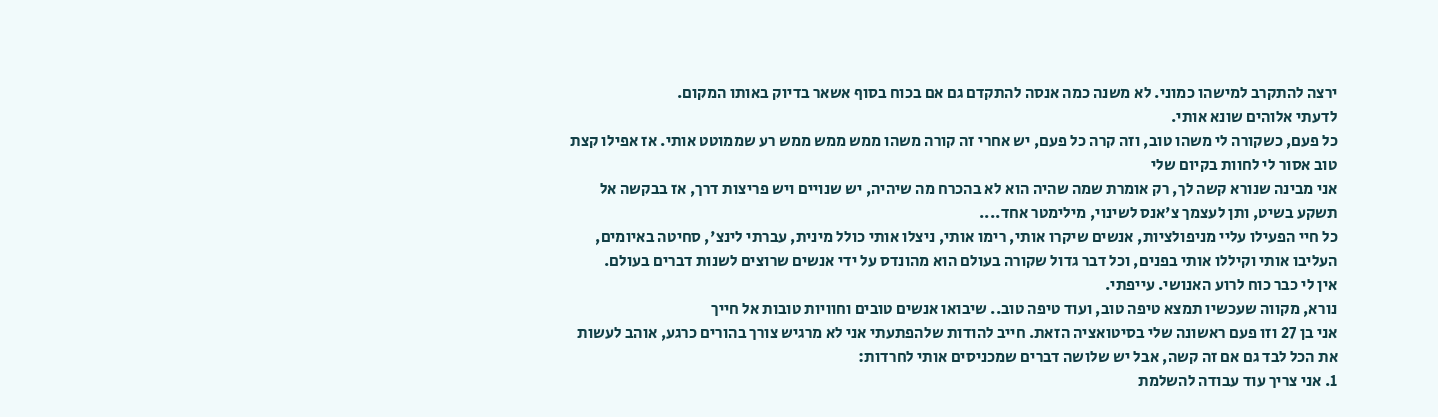ירצה להתקרב למישהו כמוני. לא משנה כמה אנסה להתקדם גם אם בכוח בסוף אשאר בדיוק באותו המקום.
לדעתי אלוהים שונא אותי.
כל פעם, כשקורה לי משהו טוב, וזה קרה כל פעם, יש אחרי זה קורה משהו ממש ממש ממש רע שממוטט אותי. אז אפילו קצת טוב אסור לי לחוות בקיום שלי
אני מבינה שנורא קשה לך, רק אומרת שמה שהיה הוא לא בהכרח מה שיהיה, יש שנויים ויש פריצות דרך, אז בבקשה אל תשקע בשיט, ותן לעצמך צ'אנס לשינוי, מילימטר אחד....
כל חיי הפעילו עליי מניפולציות, אנשים שיקרו אותי, רימו אותי, ניצלו אותי כולל מינית, עברתי לינצ', סחיטה באיומים, העליבו אותי וקיללו אותי בפנים, וכל דבר גדול שקורה בעולם הוא מהונדס על ידי אנשים שרוצים לשנות דברים בעולם.
אין לי כבר כוח לרוע האנושי. עייפתי.
נורא, מקווה שעכשיו תמצא טיפה טוב, ועוד טיפה טוב.. שיבואו אנשים טובים וחוויות טובות אל חייך
אני בן 27 וזו פעם ראשונה שלי בסיטואציה הזאת. חייב להודות שלהפתעתי אני לא מרגיש צורך בהורים כרגע, אוהב לעשות את הכל לבד גם אם זה קשה, אבל יש שלושה דברים שמכניסים אותי לחרדות:
1. אני צריך עוד עבודה להשלמת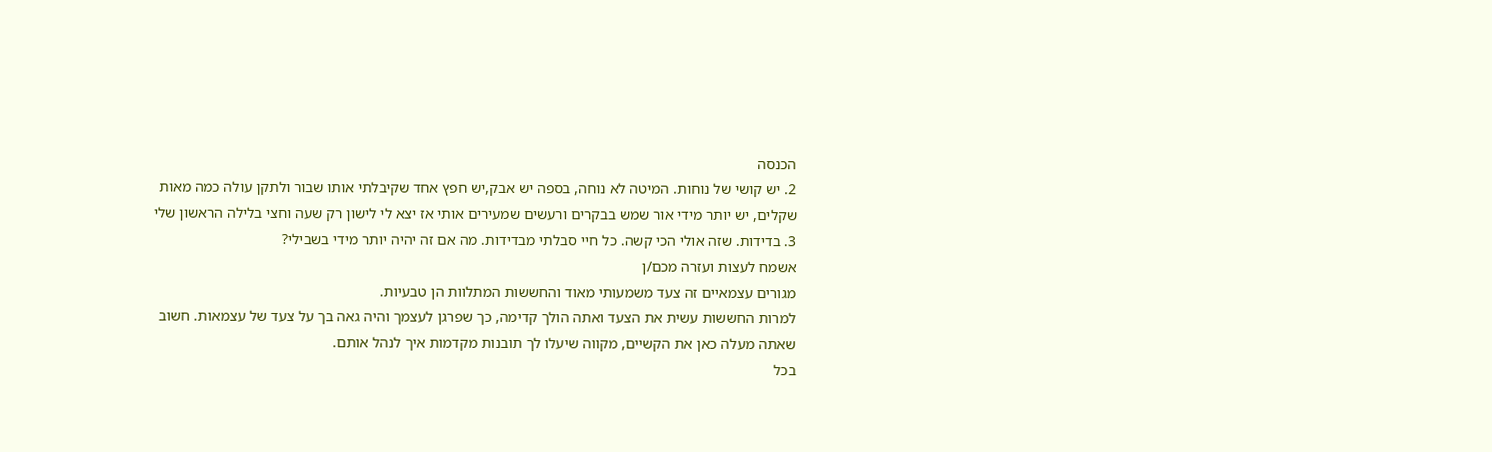הכנסה
2. יש קושי של נוחות. המיטה לא נוחה, בספה יש אבק,יש חפץ אחד שקיבלתי אותו שבור ולתקן עולה כמה מאות שקלים, יש יותר מידי אור שמש בבקרים ורעשים שמעירים אותי אז יצא לי לישון רק שעה וחצי בלילה הראשון שלי
3. בדידות. שזה אולי הכי קשה. כל חיי סבלתי מבדידות. מה אם זה יהיה יותר מידי בשבילי?
אשמח לעצות ועזרה מכם/ן
מגורים עצמאיים זה צעד משמעותי מאוד והחששות המתלוות הן טבעיות.
למרות החששות עשית את הצעד ואתה הולך קדימה, כך שפרגן לעצמך והיה גאה בך על צעד של עצמאות. חשוב שאתה מעלה כאן את הקשיים, מקווה שיעלו לך תובנות מקדמות איך לנהל אותם.
בכל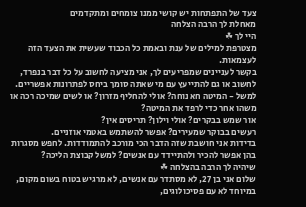צעד של התפתחות יש קושי ממנו צומחים ומתקדמים
מאחלת לך הרבה הצלחה
היי לך ☘
מצטרפת למילים של ענת ובאמת כל הכבוד שעשית את הצעד הזה לעצמאות.
בקשר לעניינים שמפריעים לך, אני מציעה לחשוב על כל דבר בנפרד, לחשוב או גם להתייעץ עם מי שאתה סומך ביחס לפתרונות אפשריים.
למשל - המיטה חא נוחה? אולי להחליף מזרון? או לשים שמיכה רכה או משהו אחר כדי לרפד את המיטה?
אור שמש בבקרים? אולי וילון? תריסים אין?
רעשים בבוקר שמעירים? אפשר להשתמש באטמי אוזניים.
בדידות אני חושבת שזה הדבר הכי מורכב להתמודדות. לחפש מסגרות בהן אפשר להכיר ולהתיידד עם אנשים? למשל קבוצת הליכה?
שיהיה לך הרבה בהצלחה ☘
שלום אני בן 27, לא מסתדר עם אנשים, לא מרגיש בטוח בשום מקום, במיוחד לא עם פסיכולוגים,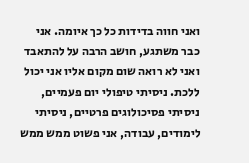ואני חווה בדידות כל כך איומה. אני כבר משתגע, חושב הרבה על להתאבד ואני לא רואה שום מקום אליו אני יכול ללכת. ניסיתי טיפולי יום פעמיים, ניסיתי פסיכולוגים פרטיים, ניסיתי לימודים, עבודה, אני פשוט ממש ממש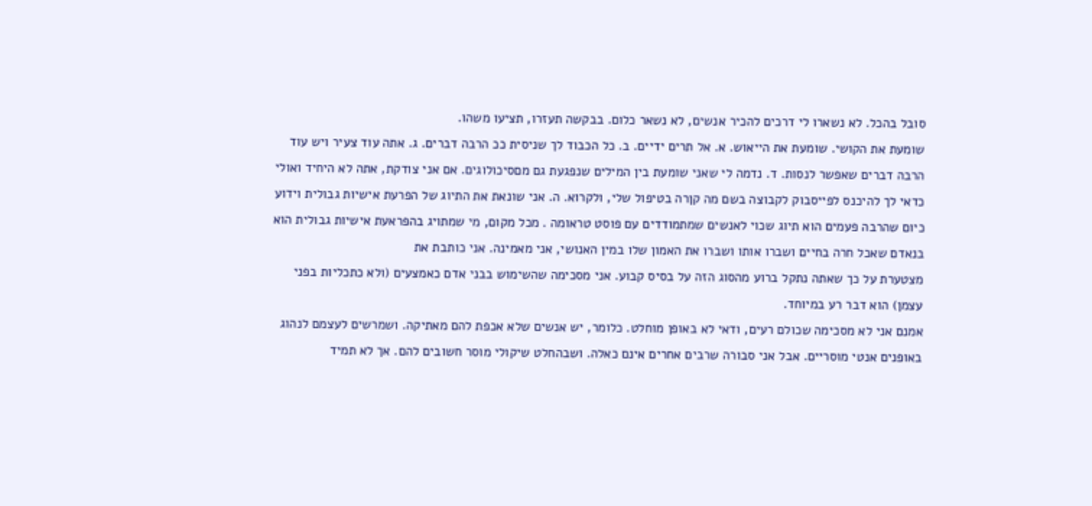סובל בהכל. לא נשארו לי דרכים להכיר אנשים, לא נשאר כלום. בבקשה תעזרו, תציעו משהו.
שומעת את הקושי. שומעת את הייאוש. א. אל תרים ידיים. ב. כל הכבוד לך שניסית ככ הרבה דברים. ג. אתה עוד צעיר ויש עוד הרבה דברים שאפשר לנסות. ד. נדמה לי שאני שומעת בין המילים שנפגעת גם מםסיכולוגים. אם אני צודקת, אתה לא היחיד ואולי כדאי לך להיכנס לפייסבוק לקבוצה בשם מה קןרה בטיפול שלי, ולקרוא. ה. אני שונאת את התיוג של הפרעת אישיות גבולית וידוע כיום שהרבה פעמים הוא תיוג שכוי לאנשים שמתמודדים עם פוסט טראומה . מכל מקום, מי שמתויג בהפראעת אישיות גבולית הוא בנאדם שאכל חרה בחיים ושברו אותו ושברו את האמון שלו במין האנושי, אני מאמינה. אני כותבת את
מצטערת על כך שאתה נתקל ברוע מהסוג הזה על בסיס קבוע. אני מסכימה שהשימוש בבני אדם כאמצעים (ולא כתכליות בפני עצמן) הוא דבר רע במיוחד.
אמנם אני לא מסכימה שכולם רעים, ודאי לא באופן מוחלט. כלומר, יש אנשים שלא אכפת להם מאתיקה. ושמרשים לעצמם לנהוג באופנים אנטי מוסריים. אבל אני סבורה שרבים אחרים אינם כאלה. ושבהחלט שיקולי מוסר חשובים להם. אך לא תמיד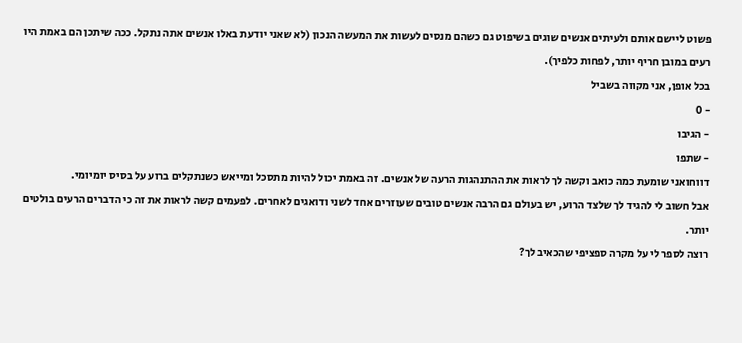פשוט ליישם אותם ולעיתים אנשים שוגים בשיפוט גם כשהם מנסים לעשות את המעשה הנכון (לא שאני יודעת באלו אנשים אתה נתקל. ככה שיתכן הם באמת היו רעים במובן חריף יותר, לפחות כלפיך).
בכל אופן, אני מקווה בשביל
- 0
- הגיבו
- שתפו
דווחואני שומעת כמה כואב וקשה לך לראות את ההתנהגות הרעה של אנשים. זה באמת יכול להיות מתסכל ומייאש כשנתקלים ברוע על בסיס יומיומי.
אבל חשוב לי להגיד לך שלצד הרוע, יש בעולם גם הרבה אנשים טובים שעוזרים אחד לשני ודואגים לאחרים. לפעמים קשה לראות את זה כי הדברים הרעים בולטים יותר.
רוצה לספר לי על מקרה ספציפי שהכאיב לך?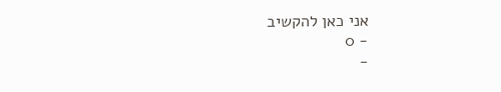אני כאן להקשיב
- 0
-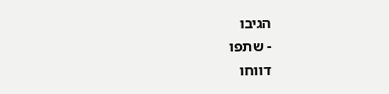הגיבו
- שתפו
דווחו